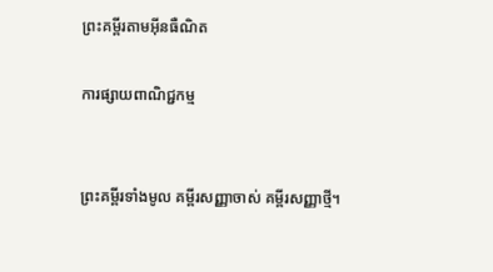ព្រះគម្ពីរតាមអ៊ីនធឺណិត

ការផ្សាយពាណិជ្ជកម្ម


ព្រះគម្ពីរទាំងមូល គម្ពីរសញ្ញាចាស់ គម្ពីរសញ្ញាថ្មី។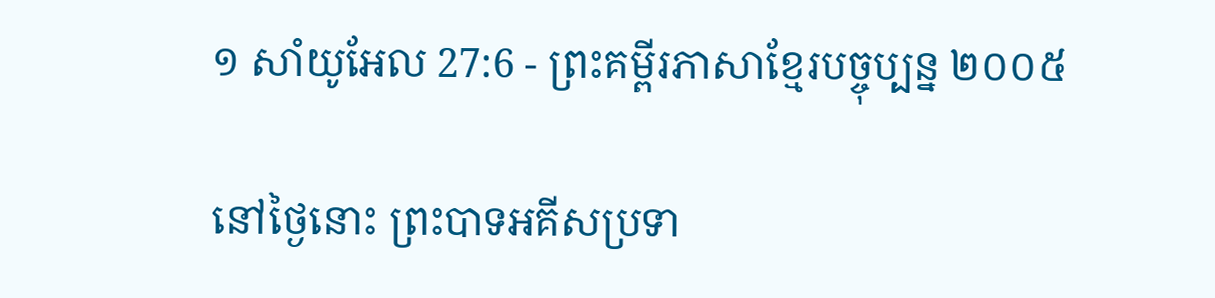១ សាំ‌យូ‌អែល 27:6 - ព្រះគម្ពីរភាសាខ្មែរបច្ចុប្បន្ន ២០០៥

នៅថ្ងៃនោះ ព្រះ‌បាទអគីសប្រទា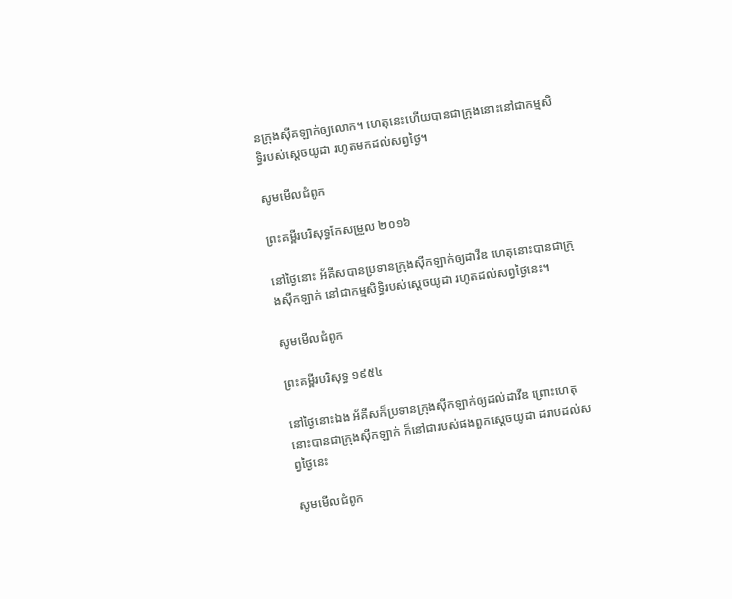នក្រុងស៊ីគ‌ឡាក់ឲ្យលោក។ ហេតុនេះហើយបានជាក្រុងនោះនៅជាកម្មសិទ្ធិរបស់ស្ដេចយូដា រហូតមកដល់សព្វថ្ងៃ។

សូមមើលជំពូក

ព្រះគម្ពីរបរិសុទ្ធកែសម្រួល ២០១៦

នៅថ្ងៃនោះ អ័គីសបានប្រទានក្រុងស៊ីក‌ឡាក់ឲ្យដាវីឌ ហេតុនោះបានជាក្រុងស៊ីក‌ឡាក់ នៅជាកម្មសិទ្ធិរបស់ស្តេចយូដា រហូតដល់សព្វថ្ងៃនេះ។

សូមមើលជំពូក

ព្រះគម្ពីរបរិសុទ្ធ ១៩៥៤

នៅថ្ងៃនោះឯង អ័គីសក៏ប្រទានក្រុងស៊ីក‌ឡាក់ឲ្យដល់ដាវីឌ ព្រោះហេតុនោះបានជាក្រុងស៊ីក‌ឡាក់ ក៏នៅជារបស់ផងពួកស្តេចយូដា ដរាបដល់សព្វថ្ងៃនេះ

សូមមើលជំពូក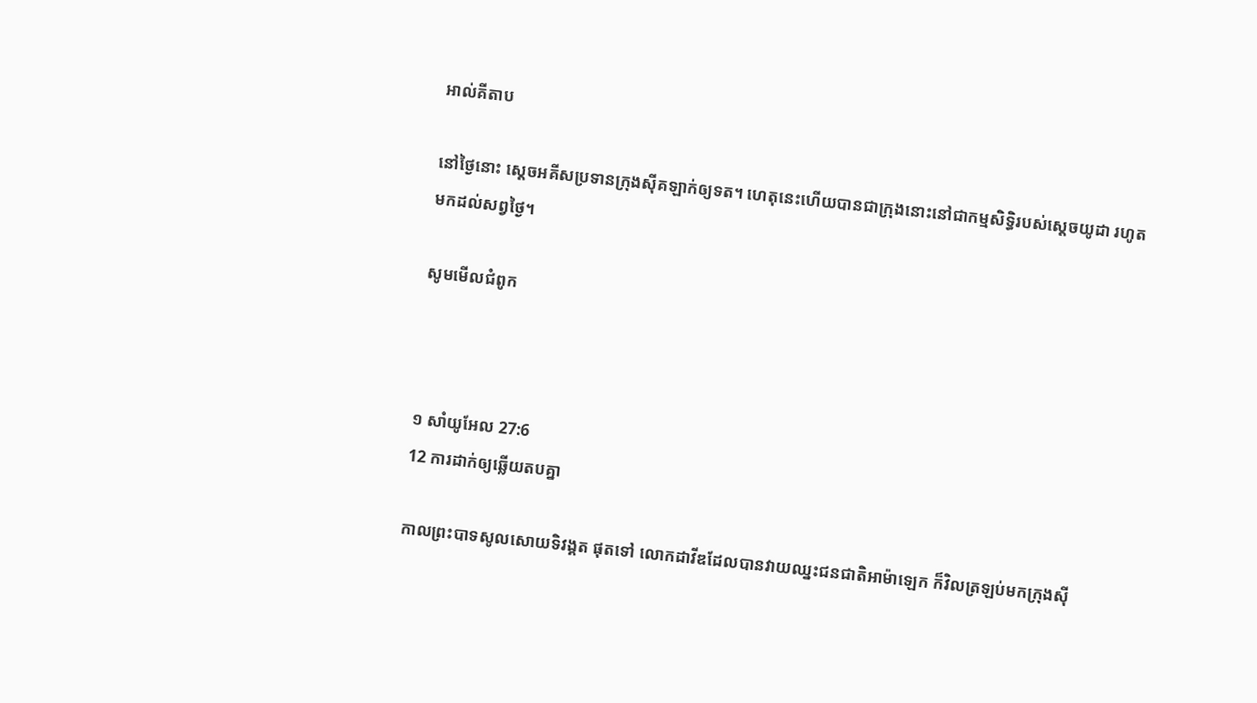អាល់គីតាប

នៅថ្ងៃនោះ ស្តេចអគីសប្រទានក្រុងស៊ីគ‌ឡាក់ឲ្យទត។ ហេតុនេះហើយបានជាក្រុងនោះនៅជាកម្ម‌សិទ្ធិរបស់ស្តេចយូដា រហូតមកដល់សព្វថ្ងៃ។

សូមមើលជំពូក



១ សាំ‌យូ‌អែល 27:6
12 ការដាក់ឲ្យឆ្លើយតបគ្នា

កាលព្រះ‌បាទសូលសោយទិវង្គត ផុតទៅ លោកដាវីឌដែលបានវាយឈ្នះជន‌ជាតិអាម៉ា‌ឡេក ក៏វិលត្រឡប់មកក្រុងស៊ី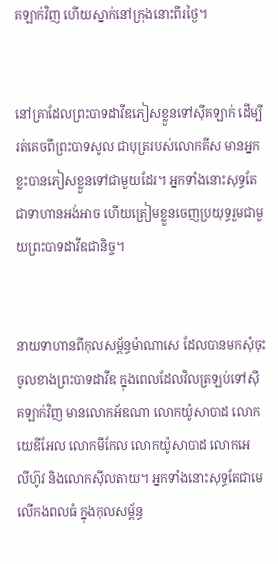គ‌ឡាក់វិញ ហើយស្នាក់នៅក្រុងនោះពីរថ្ងៃ។


នៅគ្រាដែលព្រះ‌បាទដាវីឌភៀសខ្លួនទៅស៊ីគ‌ឡាក់ ដើម្បីរត់គេចពីព្រះ‌បាទសូល ជាបុត្ររបស់លោកគីស មានអ្នកខ្លះបានភៀសខ្លួនទៅជាមួយដែរ។ អ្នកទាំងនោះសុទ្ធតែជាទាហានអង់‌អាច ហើយត្រៀមខ្លួនចេញប្រយុទ្ធរួមជាមួយព្រះ‌បាទដាវីឌជានិច្ច។


នាយទាហានពីកុល‌សម្ព័ន្ធម៉ាណា‌សេ ដែលបានមកសុំចុះចូលខាងព្រះ‌បាទដាវីឌ ក្នុងពេលដែលវិលត្រឡប់ទៅស៊ីគ‌ឡាក់វិញ មានលោកអ័ឌ‌ណា លោកយ៉ូសា‌បាដ លោកយេឌី‌អែល លោកមីកែល លោកយ៉ូសា‌បាដ លោកអេលី‌ហ៊ូវ និងលោកស៊ីល‌តាយ។ អ្នកទាំងនោះសុទ្ធតែជាមេលើកង‌ពលធំ ក្នុងកុល‌សម្ព័ន្ធ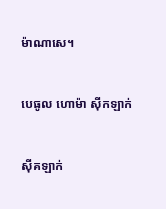ម៉ាណា‌សេ។


បេ‌ធូល ហោ‌ម៉ា ស៊ីក‌ឡាក់


ស៊ីគ‌ឡាក់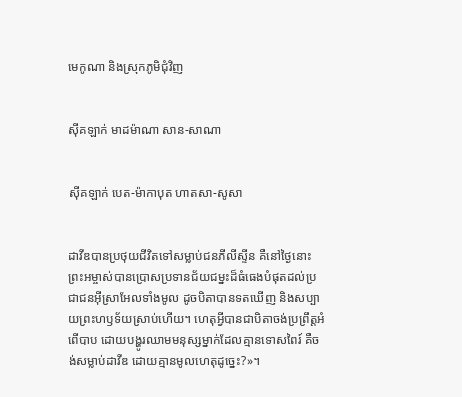មេកូ‌ណា និងស្រុកភូមិជុំ‌វិញ


ស៊ីគ‌ឡាក់ មាដ‌ម៉ា‌ណា សាន-សាណា


ស៊ីគ‌ឡាក់ បេត-ម៉ាកា‌បុត ហាត‌សា-សូសា


ដាវីឌបានប្រថុយជីវិតទៅសម្លាប់ជនភីលីស្ទីន គឺនៅថ្ងៃនោះ ព្រះ‌អម្ចាស់បានប្រោសប្រទានជ័យ‌ជម្នះដ៏ធំ‌ធេងបំផុតដល់ប្រជា‌ជនអ៊ីស្រា‌អែលទាំងមូល ដូចបិតាបានទតឃើញ និងសប្បាយព្រះ‌ហឫទ័យស្រាប់ហើយ។ ហេតុអ្វីបានជាបិតាចង់ប្រព្រឹត្តអំពើបាប ដោយបង្ហូរឈាមមនុស្សម្នាក់ដែលគ្មានទោសពៃរ៍ គឺចង់សម្លាប់ដាវីឌ ដោយគ្មានមូលហេតុដូច្នេះ?»។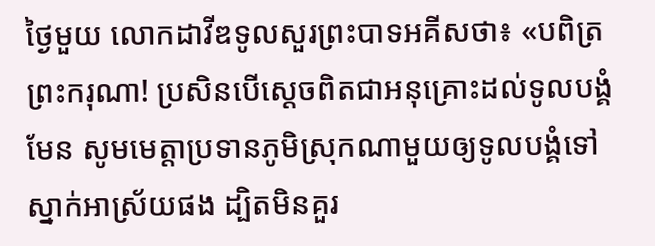ថ្ងៃមួយ លោកដាវីឌទូលសួរព្រះ‌បាទអគីសថា៖ «បពិត្រព្រះ‌ករុណា! ប្រសិនបើស្ដេចពិតជាអនុ‌គ្រោះដល់ទូលបង្គំមែន សូមមេត្តាប្រទានភូមិស្រុកណាមួយឲ្យទូលបង្គំទៅស្នាក់អាស្រ័យផង ដ្បិតមិនគួរ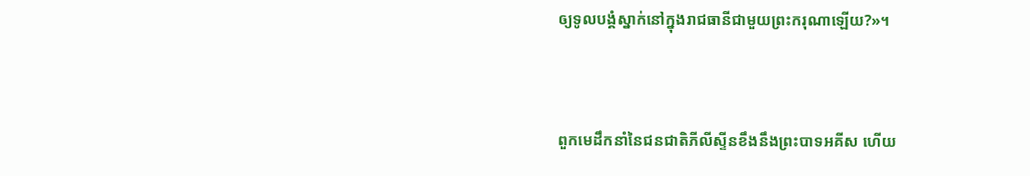ឲ្យទូលបង្គំស្នាក់នៅក្នុងរាជធានីជាមួយព្រះ‌ករុណាឡើយ?»។


ពួកមេដឹកនាំនៃជន‌ជាតិភីលីស្ទីនខឹងនឹងព្រះ‌បាទអគីស ហើយ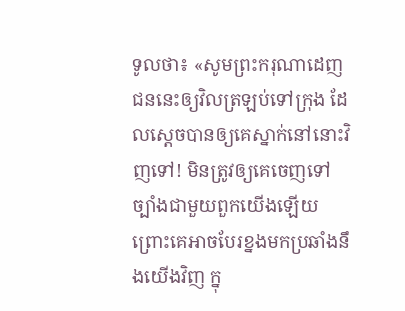ទូលថា៖ «សូមព្រះ‌ករុណាដេញជននេះឲ្យវិលត្រឡប់ទៅក្រុង ដែលស្ដេចបានឲ្យគេស្នាក់នៅនោះវិញទៅ! មិនត្រូវឲ្យគេចេញទៅច្បាំងជាមួយពួកយើងឡើយ ព្រោះគេអាចបែរខ្នងមកប្រឆាំងនឹងយើងវិញ ក្នុ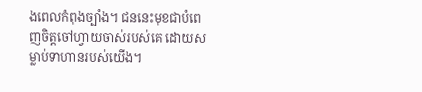ងពេលកំពុងច្បាំង។ ជននេះមុខជាបំពេញចិត្តចៅហ្វាយចាស់របស់គេ ដោយសម្លាប់ទាហានរបស់យើង។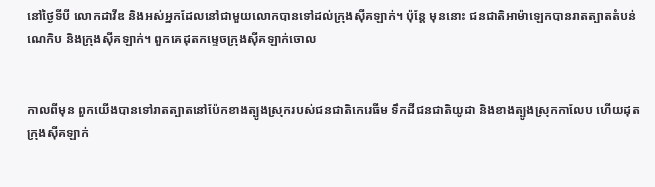នៅថ្ងៃទីបី លោកដាវីឌ និងអស់អ្នកដែលនៅជាមួយលោកបានទៅដល់ក្រុងស៊ីគ‌ឡាក់។ ប៉ុន្តែ មុននោះ ជន‌ជាតិអាម៉ា‌ឡេកបានរាតត្បាតតំបន់ណេកិប និងក្រុងស៊ីគ‌ឡាក់។ ពួកគេដុតកម្ទេចក្រុងស៊ីគ‌ឡាក់ចោល


កាលពីមុន ពួកយើងបានទៅរាតត្បាតនៅប៉ែកខាងត្បូងស្រុករបស់ជន‌ជាតិកេរេ‌ធីម ទឹកដីជន‌ជាតិយូដា និងខាងត្បូងស្រុកកាលែប ហើយដុតក្រុងស៊ីគ‌ឡាក់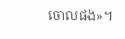ចោលផង»។